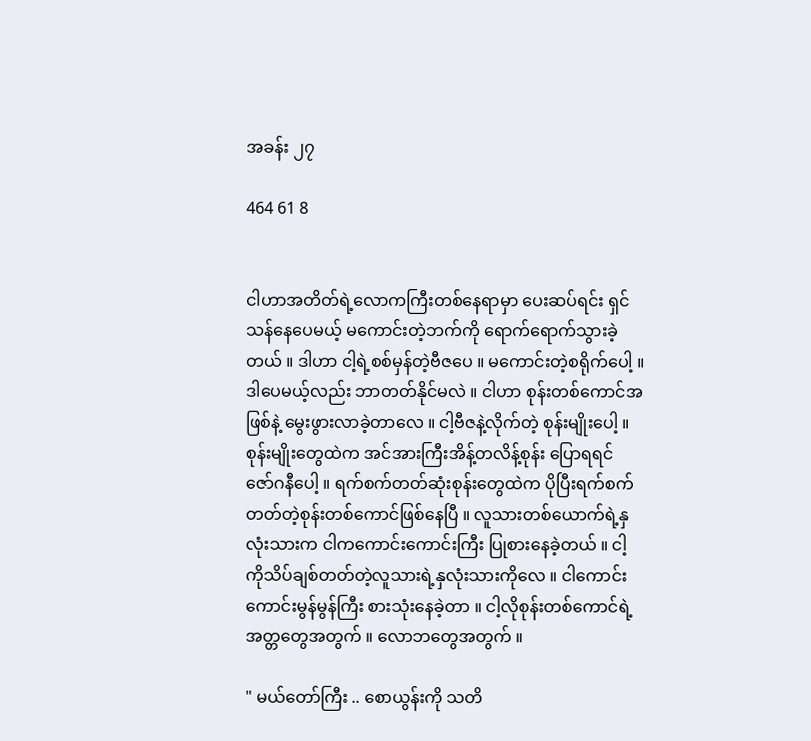အခန်း ၂၇

464 61 8


ငါဟာအတိတ်ရဲ့လောကကြီးတစ်နေရာမှာ ပေးဆပ်ရင်း ရှင်သန်နေပေမယ့် မကောင်းတဲ့ဘက်ကို ရောက်ရောက်သွားခဲ့တယ် ။ ဒါဟာ ငါ့ရဲ့စစ်မှန်တဲ့ဗီဇပေ ။ မကောင်းတဲ့စရိုက်ပေါ့ ။ ဒါပေမယ့်လည်း ဘာတတ်နိုင်မလဲ ။ ငါဟာ စုန်းတစ်ကောင်အဖြစ်နဲ့ မွေးဖွားလာခဲ့တာလေ ။ ငါ့ဗီဇနဲ့လိုက်တဲ့ စုန်းမျိုးပေါ့ ။ စုန်းမျိုးတွေထဲက အင်အားကြီးအိန့်တလိန့်စုန်း ပြောရရင် ဇော်ဂနီပေါ့ ။ ရက်စက်တတ်ဆုံးစုန်းတွေထဲက ပိုပြီးရက်စက်တတ်တဲ့စုန်းတစ်ကောင်ဖြစ်နေပြီ ။ လူသားတစ်ယောက်ရဲ့နှလုံးသားက ငါကကောင်းကောင်းကြီး ပြုစားနေခဲ့တယ် ။ ငါ့ကိုသိပ်ချစ်တတ်တဲ့လူသားရဲ့နှလုံးသားကိုလေ ။ ငါကောင်းကောင်းမွန်မွန်ကြီး စားသုံးနေခဲ့တာ ။ ငါ့လိုစုန်းတစ်ကောင်ရဲ့အတ္တတွေအတွက် ။ လောဘတွေအတွက် ။

" မယ်တော်ကြီး .. စောယွန်းကို သတိ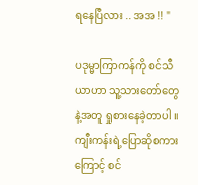ရနေပြီလား .. အအ !! "

ပဒုမ္မာကြာကန်ကို စင်သီယာဟာ သူ့သားတော်တွေနဲ့အတူ ရှုစားနေခဲ့တာပါ ။ ကျီးကန်းရဲ့ပြောဆိုစကားကြောင့် စင်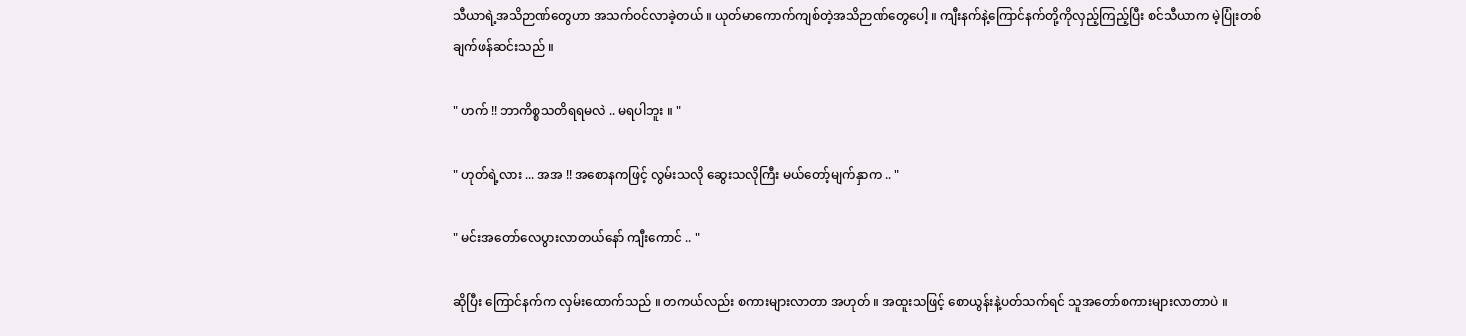သီယာရဲ့အသိဉာဏ်တွေဟာ အသက်ဝင်လာခဲ့တယ် ။ ယုတ်မာကောက်ကျစ်တဲ့အသိဉာဏ်တွေပေါ့ ။ ကျီးနက်နဲ့ကြောင်နက်တို့ကိုလှည့်ကြည့်ပြီး စင်သီယာက မဲ့ပြုံးတစ်ချက်ဖန်ဆင်းသည် ။

" ဟက် !! ဘာကိစ္စသတိရရမလဲ .. မရပါဘူး ။ "

" ဟုတ်ရဲ့လား ... အအ !! အစောနကဖြင့် လွမ်းသလို ဆွေးသလိုကြီး မယ်တော့်မျက်နှာက .. "

" မင်းအတော်လေပွားလာတယ်နော် ကျီးကောင် .. "

ဆိုပြီး ကြောင်နက်က လှမ်းထောက်သည် ။ တကယ်လည်း စကားများလာတာ အဟုတ် ။ အထူးသဖြင့် စောယွန်းနဲ့ပတ်သက်ရင် သူအတော်စကားများလာတာပဲ ။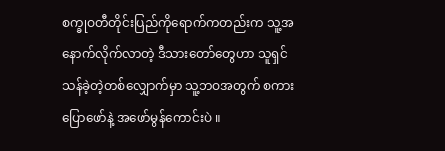စက္ခုဝတီတိုင်းပြည်ကိုရောက်ကတည်းက သူ့အနောက်လိုက်လာတဲ့ ဒီသားတော်တွေဟာ သူရှင်သန်ခဲ့တဲ့တစ်လျှောက်မှာ သူ့ဘဝအတွက် စကားပြောဖော်နဲ့ အဖော်မွန်ကောင်းပဲ ။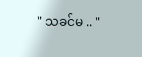" သခင်မ .. "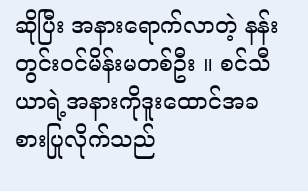ဆိုပြီး အနားရောက်လာတဲ့ နန်းတွင်းဝင်မိန်းမတစ်ဦး ။ စင်သီယာရဲ့အနားကိုဒူးထောင်အခစားပြုလိုက်သည်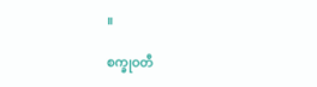။

စက္ခုဝတီ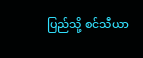ပြည်သို့ စင်သီယာ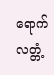ရောက်လတ္တံ့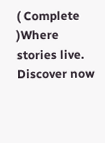( Complete )Where stories live. Discover now